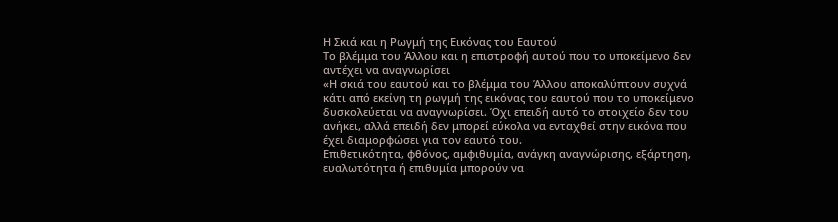Η Σκιά και η Ρωγμή της Εικόνας του Εαυτού
Το βλέμμα του Άλλου και η επιστροφή αυτού που το υποκείμενο δεν αντέχει να αναγνωρίσει
«Η σκιά του εαυτού και το βλέμμα του Άλλου αποκαλύπτουν συχνά κάτι από εκείνη τη ρωγμή της εικόνας του εαυτού που το υποκείμενο δυσκολεύεται να αναγνωρίσει. Όχι επειδή αυτό το στοιχείο δεν του ανήκει, αλλά επειδή δεν μπορεί εύκολα να ενταχθεί στην εικόνα που έχει διαμορφώσει για τον εαυτό του.
Επιθετικότητα, φθόνος, αμφιθυμία, ανάγκη αναγνώρισης, εξάρτηση, ευαλωτότητα ή επιθυμία μπορούν να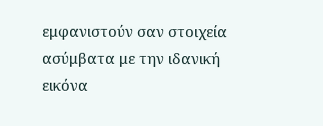εμφανιστούν σαν στοιχεία ασύμβατα με την ιδανική εικόνα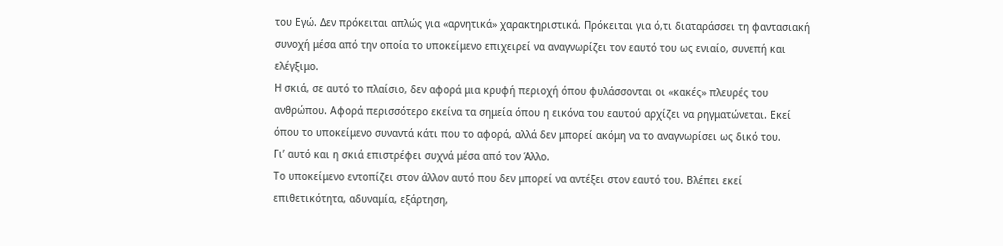του Εγώ. Δεν πρόκειται απλώς για «αρνητικά» χαρακτηριστικά. Πρόκειται για ό,τι διαταράσσει τη φαντασιακή συνοχή μέσα από την οποία το υποκείμενο επιχειρεί να αναγνωρίζει τον εαυτό του ως ενιαίο, συνεπή και ελέγξιμο.
Η σκιά, σε αυτό το πλαίσιο, δεν αφορά μια κρυφή περιοχή όπου φυλάσσονται οι «κακές» πλευρές του ανθρώπου. Αφορά περισσότερο εκείνα τα σημεία όπου η εικόνα του εαυτού αρχίζει να ρηγματώνεται. Εκεί όπου το υποκείμενο συναντά κάτι που το αφορά, αλλά δεν μπορεί ακόμη να το αναγνωρίσει ως δικό του.
Γι’ αυτό και η σκιά επιστρέφει συχνά μέσα από τον Άλλο.
Το υποκείμενο εντοπίζει στον άλλον αυτό που δεν μπορεί να αντέξει στον εαυτό του. Βλέπει εκεί επιθετικότητα, αδυναμία, εξάρτηση,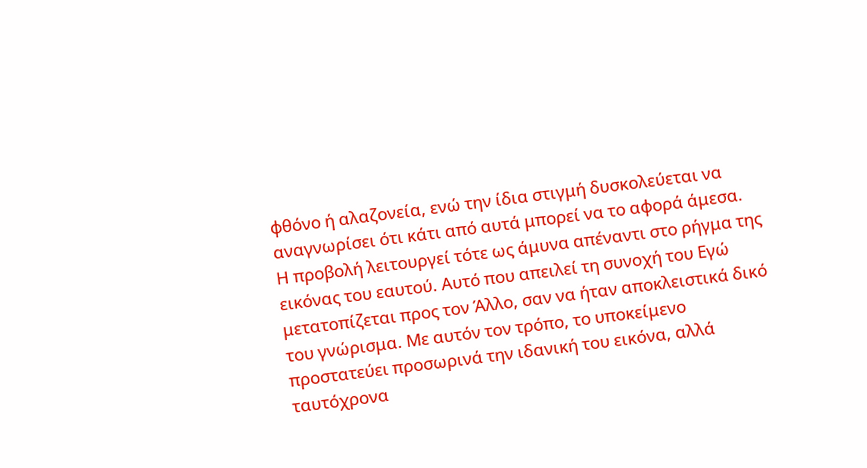φθόνο ή αλαζονεία, ενώ την ίδια στιγμή δυσκολεύεται να αναγνωρίσει ότι κάτι από αυτά μπορεί να το αφορά άμεσα.
Η προβολή λειτουργεί τότε ως άμυνα απέναντι στο ρήγμα της εικόνας του εαυτού. Αυτό που απειλεί τη συνοχή του Εγώ μετατοπίζεται προς τον Άλλο, σαν να ήταν αποκλειστικά δικό του γνώρισμα. Με αυτόν τον τρόπο, το υποκείμενο προστατεύει προσωρινά την ιδανική του εικόνα, αλλά ταυτόχρονα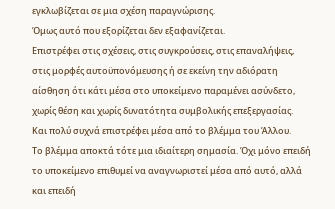εγκλωβίζεται σε μια σχέση παραγνώρισης.
Όμως αυτό που εξορίζεται δεν εξαφανίζεται.
Επιστρέφει στις σχέσεις, στις συγκρούσεις, στις επαναλήψεις, στις μορφές αυτοϋπονόμευσης ή σε εκείνη την αδιόρατη αίσθηση ότι κάτι μέσα στο υποκείμενο παραμένει ασύνδετο, χωρίς θέση και χωρίς δυνατότητα συμβολικής επεξεργασίας.
Και πολύ συχνά επιστρέφει μέσα από το βλέμμα του Άλλου.
Το βλέμμα αποκτά τότε μια ιδιαίτερη σημασία. Όχι μόνο επειδή το υποκείμενο επιθυμεί να αναγνωριστεί μέσα από αυτό, αλλά και επειδή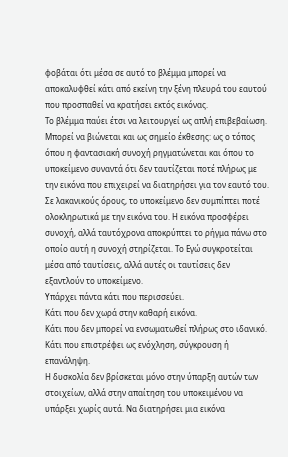φοβάται ότι μέσα σε αυτό το βλέμμα μπορεί να αποκαλυφθεί κάτι από εκείνη την ξένη πλευρά του εαυτού που προσπαθεί να κρατήσει εκτός εικόνας.
Το βλέμμα παύει έτσι να λειτουργεί ως απλή επιβεβαίωση. Μπορεί να βιώνεται και ως σημείο έκθεσης: ως ο τόπος όπου η φαντασιακή συνοχή ρηγματώνεται και όπου το υποκείμενο συναντά ότι δεν ταυτίζεται ποτέ πλήρως με την εικόνα που επιχειρεί να διατηρήσει για τον εαυτό του.
Σε λακανικούς όρους, το υποκείμενο δεν συμπίπτει ποτέ ολοκληρωτικά με την εικόνα του. Η εικόνα προσφέρει συνοχή, αλλά ταυτόχρονα αποκρύπτει το ρήγμα πάνω στο οποίο αυτή η συνοχή στηρίζεται. Το Εγώ συγκροτείται μέσα από ταυτίσεις, αλλά αυτές οι ταυτίσεις δεν εξαντλούν το υποκείμενο.
Υπάρχει πάντα κάτι που περισσεύει.
Κάτι που δεν χωρά στην καθαρή εικόνα.
Κάτι που δεν μπορεί να ενσωματωθεί πλήρως στο ιδανικό.
Κάτι που επιστρέφει ως ενόχληση, σύγκρουση ή επανάληψη.
Η δυσκολία δεν βρίσκεται μόνο στην ύπαρξη αυτών των στοιχείων, αλλά στην απαίτηση του υποκειμένου να υπάρξει χωρίς αυτά. Να διατηρήσει μια εικόνα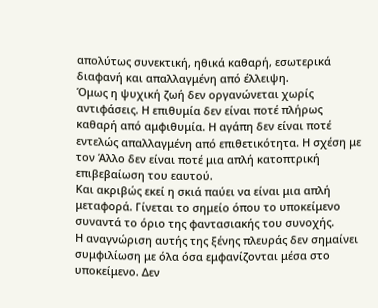απολύτως συνεκτική, ηθικά καθαρή, εσωτερικά διαφανή και απαλλαγμένη από έλλειψη.
Όμως η ψυχική ζωή δεν οργανώνεται χωρίς αντιφάσεις. Η επιθυμία δεν είναι ποτέ πλήρως καθαρή από αμφιθυμία. Η αγάπη δεν είναι ποτέ εντελώς απαλλαγμένη από επιθετικότητα. Η σχέση με τον Άλλο δεν είναι ποτέ μια απλή κατοπτρική επιβεβαίωση του εαυτού.
Και ακριβώς εκεί η σκιά παύει να είναι μια απλή μεταφορά. Γίνεται το σημείο όπου το υποκείμενο συναντά το όριο της φαντασιακής του συνοχής.
Η αναγνώριση αυτής της ξένης πλευράς δεν σημαίνει συμφιλίωση με όλα όσα εμφανίζονται μέσα στο υποκείμενο. Δεν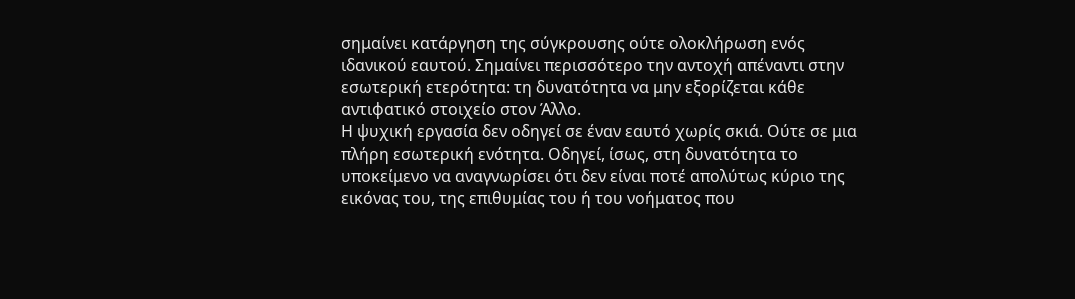σημαίνει κατάργηση της σύγκρουσης ούτε ολοκλήρωση ενός ιδανικού εαυτού. Σημαίνει περισσότερο την αντοχή απέναντι στην εσωτερική ετερότητα: τη δυνατότητα να μην εξορίζεται κάθε αντιφατικό στοιχείο στον Άλλο.
Η ψυχική εργασία δεν οδηγεί σε έναν εαυτό χωρίς σκιά. Ούτε σε μια πλήρη εσωτερική ενότητα. Οδηγεί, ίσως, στη δυνατότητα το υποκείμενο να αναγνωρίσει ότι δεν είναι ποτέ απολύτως κύριο της εικόνας του, της επιθυμίας του ή του νοήματος που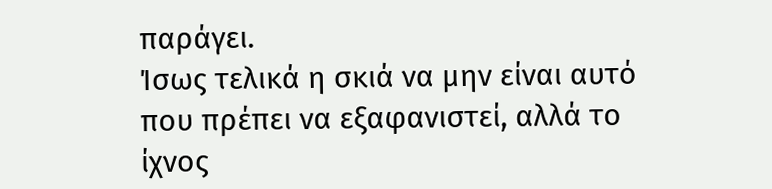παράγει.
Ίσως τελικά η σκιά να μην είναι αυτό που πρέπει να εξαφανιστεί, αλλά το ίχνος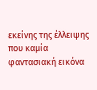εκείνης της έλλειψης που καμία φαντασιακή εικόνα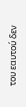του εαυτού δεν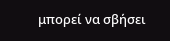μπορεί να σβήσει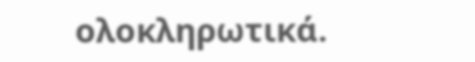ολοκληρωτικά.